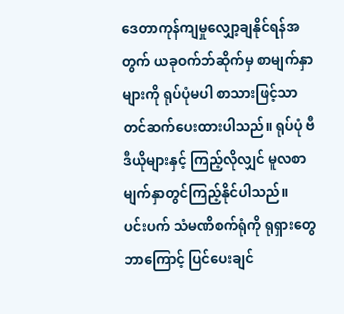ဒေတာကုန်ကျမှုလျှော့ချနိုင်ရန်အတွက် ယခုဝက်ဘ်ဆိုက်မှ စာမျက်နှာများကို ရုပ်ပုံမပါ စာသားဖြင့်သာတင်ဆက်ပေးထားပါသည်။ ရုပ်ပုံ ဗီဒီယိုများနှင့် ကြည့်လိုလျှင် မူလစာမျက်နှာတွင်ကြည့်နိုင်ပါသည်။
ပင်းပက် သံမဏိစက်ရုံကို ရုရှားတွေ ဘာကြောင့် ပြင်ပေးချင်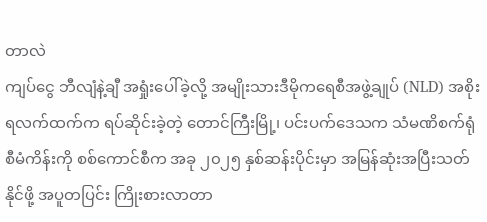တာလဲ
ကျပ်ငွေ ဘီလျံနဲ့ချီ အရှုံးပေါ်ခဲ့လို့ အမျိုးသားဒီမိုကရေစီအဖွဲ့ချုပ် (NLD) အစိုးရလက်ထက်က ရပ်ဆိုင်းခဲ့တဲ့ တောင်ကြီးမြို့၊ ပင်းပက်ဒေသက သံမဏိစက်ရုံစီမံကိန်းကို စစ်ကောင်စီက အခု ၂၀၂၅ နှစ်ဆန်းပိုင်းမှာ အမြန်ဆုံးအပြီးသတ်နိုင်ဖို့ အပူတပြင်း ကြိုးစားလာတာ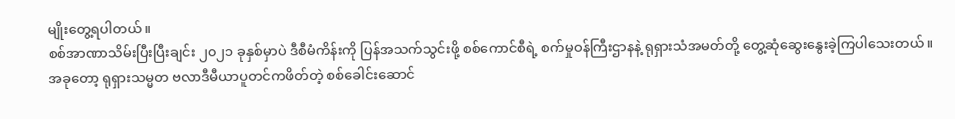မျိုးတွေ့ရပါတယ်။
စစ်အာဏာသိမ်းပြီးပြီးချင်း ၂၀၂၁ ခုနှစ်မှာပဲ ဒီစီမံကိန်းကို ပြန်အသက်သွင်းဖို့ စစ်ကောင်စီရဲ့ စက်မှုဝန်ကြီးဌာနနဲ့ ရုရှားသံအမတ်တို့ တွေ့ဆုံဆွေးနွေးခဲ့ကြပါသေးတယ်။
အခုတော့ ရုရှားသမ္မတ ဗလာဒီမီယာပူတင်ကဖိတ်တဲ့ စစ်ခေါင်းဆောင်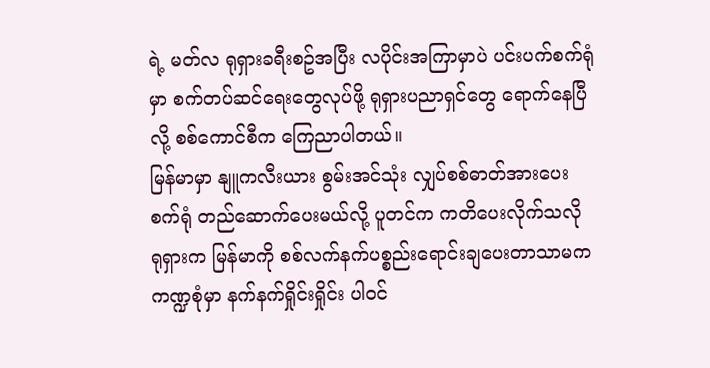ရဲ့ မတ်လ ရုရှားခရီးစဥ်အပြီး လပိုင်းအကြာမှာပဲ ပင်းပက်စက်ရုံမှာ စက်တပ်ဆင်ရေးတွေလုပ်ဖို့ ရုရှားပညာရှင်တွေ ရောက်နေပြီလို့ စစ်ကောင်စီက ကြေညာပါတယ်။
မြန်မာမှာ နျူကလီးယား စွမ်းအင်သုံး လျှပ်စစ်ဓာတ်အားပေးစက်ရုံ တည်ဆောက်ပေးမယ်လို့ ပူတင်က ကတိပေးလိုက်သလို ရုရှားက မြန်မာကို စစ်လက်နက်ပစ္စည်းရောင်းချပေးတာသာမက ကဏ္ဍစုံမှာ နက်နက်ရှိုင်းရှိုင်း ပါဝင်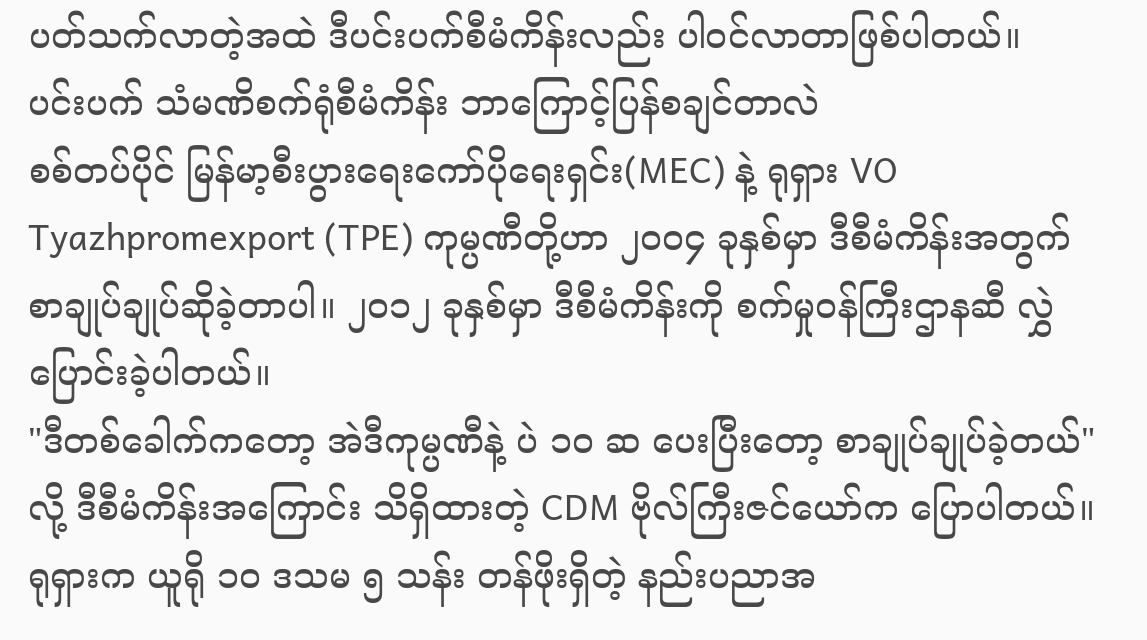ပတ်သက်လာတဲ့အထဲ ဒီပင်းပက်စီမံကိန်းလည်း ပါဝင်လာတာဖြစ်ပါတယ်။
ပင်းပက် သံမဏိစက်ရုံစီမံကိန်း ဘာကြောင့်ပြန်စချင်တာလဲ
စစ်တပ်ပိုင် မြန်မာ့စီးပွားရေးကော်ပိုရေးရှင်း(MEC) နဲ့ ရုရှား VO Tyazhpromexport (TPE) ကုမ္ပဏီတို့ဟာ ၂၀၀၄ ခုနှစ်မှာ ဒီစီမံကိန်းအတွက် စာချုပ်ချုပ်ဆိုခဲ့တာပါ။ ၂၀၁၂ ခုနှစ်မှာ ဒီစီမံကိန်းကို စက်မှုဝန်ကြီးဌာနဆီ လွှဲပြောင်းခဲ့ပါတယ်။
"ဒီတစ်ခေါက်ကတော့ အဲဒီကုမ္ပဏီနဲ့ ပဲ ၁၀ ဆ ပေးပြီးတော့ စာချုပ်ချုပ်ခဲ့တယ်" လို့ ဒီစီမံကိန်းအကြောင်း သိရှိထားတဲ့ CDM ဗိုလ်ကြီးဇင်ယော်က ပြောပါတယ်။
ရုရှားက ယူရို ၁၀ ဒသမ ၅ သန်း တန်ဖိုးရှိတဲ့ နည်းပညာအ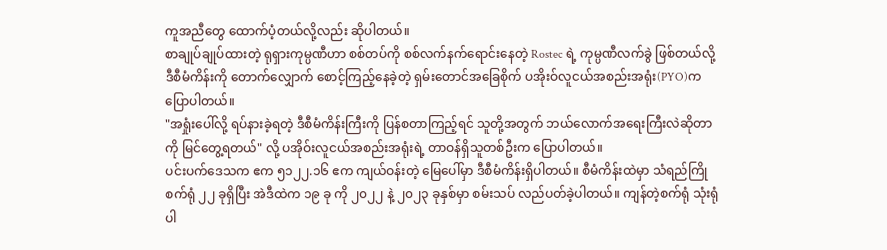ကူအညီတွေ ထောက်ပံ့တယ်လို့လည်း ဆိုပါတယ်။
စာချုပ်ချုပ်ထားတဲ့ ရုရှားကုမ္ပဏီဟာ စစ်တပ်ကို စစ်လက်နက်ရောင်းနေတဲ့ Rostec ရဲ့ ကုမ္ပဏီလက်ခွဲ ဖြစ်တယ်လို့ ဒီစီမံကိန်းကို တောက်လျှောက် စောင့်ကြည့်နေခဲ့တဲ့ ရှမ်းတောင်အခြေစိုက် ပအိုးဝ်လူငယ်အစည်းအရုံး(PYO)က ပြောပါတယ်။
"အရှုံးပေါ်လို့ ရပ်နားခဲ့ရတဲ့ ဒီစီမံကိန်းကြီးကို ပြန်စတာကြည့်ရင် သူတို့အတွက် ဘယ်လောက်အရေးကြီးလဲဆိုတာကို မြင်တွေ့ရတယ်" လို့ ပအိုဝ်းလူငယ်အစည်းအရုံးရဲ့ တာဝန်ရှိသူတစ်ဦးက ပြောပါတယ်။
ပင်းပက်ဒေသက ဧက ၅၁၂၂.၁၆ ဧက ကျယ်ဝန်းတဲ့ မြေပေါ်မှာ ဒီစီမံကိန်းရှိပါတယ်။ စီမံကိန်းထဲမှာ သံရည်ကြိုစက်ရုံ ၂၂ ခုရှိပြီး အဲဒီထဲက ၁၉ ခု ကို ၂၀၂၂ နဲ့ ၂၀၂၃ ခုနှစ်မှာ စမ်းသပ် လည်ပတ်ခဲ့ပါတယ်။ ကျန်တဲ့စက်ရုံ သုံးရုံပါ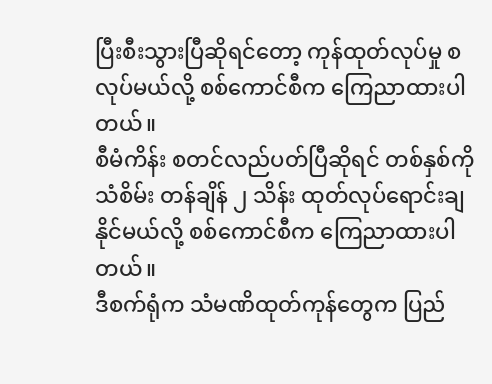ပြီးစီးသွားပြီဆိုရင်တော့ ကုန်ထုတ်လုပ်မှု စလုပ်မယ်လို့ စစ်ကောင်စီက ကြေညာထားပါတယ်။
စီမံကိန်း စတင်လည်ပတ်ပြီဆိုရင် တစ်နှစ်ကို သံစိမ်း တန်ချိန် ၂ သိန်း ထုတ်လုပ်ရောင်းချနိုင်မယ်လို့ စစ်ကောင်စီက ကြေညာထားပါတယ်။
ဒီစက်ရုံက သံမဏိထုတ်ကုန်တွေက ပြည်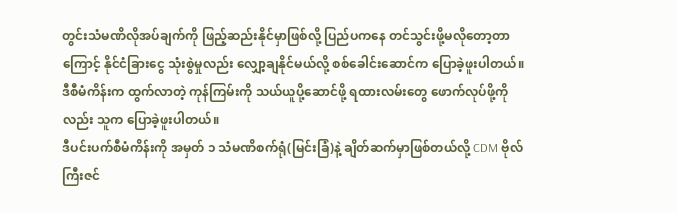တွင်းသံမဏိလိုအပ်ချက်ကို ဖြည့်ဆည်းနိုင်မှာဖြစ်လို့ ပြည်ပကနေ တင်သွင်းဖို့မလိုတော့တာကြောင့် နိုင်ငံခြားငွေ သုံးစွဲမှုလည်း လျှော့ချနိုင်မယ်လို့ စစ်ခေါင်းဆောင်က ပြောခဲ့ဖူးပါတယ်။
ဒီစီမံကိန်းက ထွက်လာတဲ့ ကုန်ကြမ်းကို သယ်ယူပို့ဆောင်ဖို့ ရထားလမ်းတွေ ဖောက်လုပ်ဖို့ကို လည်း သူက ပြောခဲ့ဖူးပါတယ်။
ဒီပင်းပက်စီမံကိန်းကို အမှတ် ၁ သံမဏိစက်ရုံ(မြင်းခြံ)နဲ့ ချိတ်ဆက်မှာဖြစ်တယ်လို့ CDM ဗိုလ်ကြီးဇင်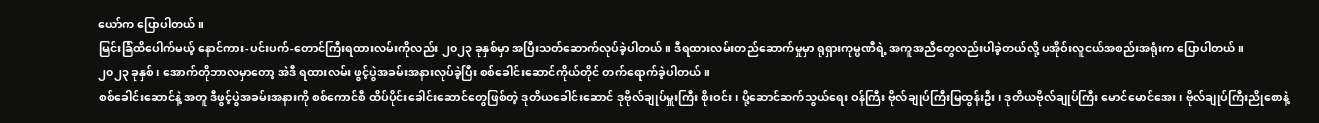ယော်က ပြောပါတယ်။
မြင်းခြံထိပေါက်မယ့် နောင်ကား-ပင်းပက်-တောင်ကြီးရထားလမ်းကိုလည်း ၂၀၂၃ ခုနှစ်မှာ အပြီးသတ်ဆောက်လုပ်ခဲ့ပါတယ်။ ဒီရထားလမ်းတည်ဆောက်မှုမှာ ရုရှားကုမ္ပဏီရဲ့ အကူအညီတွေလည်းပါခဲ့တယ်လို့ ပအိုဝ်းလူငယ်အစည်းအရုံးက ပြောပါတယ်။
၂၀၂၃ ခုနှစ်၊ အောက်တိုဘာလမှာတော့ အဲဒီ ရထားလမ်း ဖွင့်ပွဲအခမ်းအနားလုပ်ခဲ့ပြီး စစ်ခေါင်းဆောင်ကိုယ်တိုင် တက်ရောက်ခဲ့ပါတယ်။
စစ်ခေါင်းဆောင်နဲ့ အတူ ဒီဖွင့်ပွဲအခမ်းအနားကို စစ်ကောင်စီ ထိပ်ပိုင်းခေါင်းဆောင်တွေဖြစ်တဲ့ ဒုတိယခေါင်းဆောင် ဒုဗိုလ်ချုပ်မှူးကြီး စိုးဝင်း၊ ပို့ဆောင်ဆက်သွယ်ရေး ဝန်ကြီး ဗိုလ်ချုပ်ကြီးမြထွန်းဦး၊ ဒုတိယဗိုလ်ချုပ်ကြီး မောင်မောင်အေး၊ ဗိုလ်ချုပ်ကြီးညိုစောနဲ့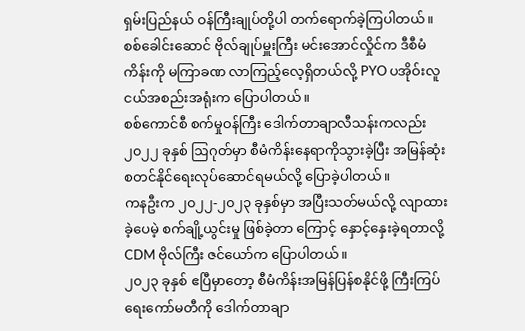ရှမ်းပြည်နယ် ဝန်ကြီးချုပ်တို့ပါ တက်ရောက်ခဲ့ကြပါတယ်။
စစ်ခေါင်းဆောင် ဗိုလ်ချုပ်မှူးကြီး မင်းအောင်လှိုင်က ဒီစီမံကိန်းကို မကြာခဏ လာကြည့်လေ့ရှိတယ်လို့ PYO ပအိုဝ်းလူငယ်အစည်းအရုံးက ပြောပါတယ်။
စစ်ကောင်စီ စက်မှုဝန်ကြီး ဒေါက်တာချာလီသန်းကလည်း ၂၀၂၂ ခုနှစ် ဩဂုတ်မှာ စီမံကိန်းနေရာကိုသွားခဲ့ပြီး အမြန်ဆုံးစတင်နိုင်ရေးလုပ်ဆောင်ရမယ်လို့ ပြောခဲ့ပါတယ်။
ကနဦးက ၂၀၂၂-၂၀၂၃ ခုနှစ်မှာ အပြီးသတ်မယ်လို့ လျာထားခဲ့ပေမဲ့ စက်ချို့ယွင်းမှု ဖြစ်ခဲ့တာ ကြောင့် နှောင့်နှေးခဲ့ရတာလို့ CDM ဗိုလ်ကြီး ဇင်ယော်က ပြောပါတယ်။
၂၀၂၃ ခုနှစ် ဧပြီမှာတော့ စီမံကိန်းအမြန်ပြန်စနိုင်ဖို့ ကြီးကြပ်ရေးကော်မတီကို ဒေါက်တာချာ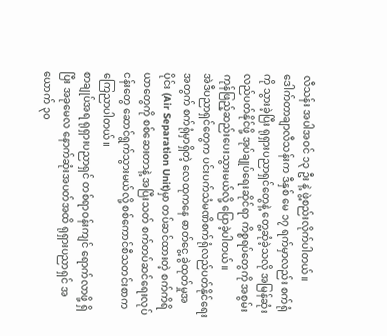လီသန်း အပါအဝင် ၁၃ ဦး နဲ့ ဖွဲ့စည်းလိုက်ပါတယ်။
ဒေါက်တာချာလီသန်းက ဒီနှစ် မေ ၁၇ ရက်မှာလည်း စက်ရုံကို သွားခဲ့ပြီး ရုရှားပညာရှင်တွေနဲ့ တွေ့ဆုံခဲ့သလို အမြန်ဆုံးလည်ပတ်နိုင်ဖို့ အုပ်ချုပ်ရေးဆိုင်ရာ ကိစ္စရပ်တွေကို အစွမ်းကုန်ဖြည့်ဆည်းပေးသွားမယ်လို့ ပြောခဲ့ပါတယ်။
အဲဒီပညာရှင်တွေက ပင်းပက်သံမဏိစက်ရုံလည်ပတ်နိုင်ရေးအတွက် စက်ရုံမှာရှိတဲ့ လေထုကနေ ဓာတ်ငွေ့ ခွဲထုတ်မှုအပိုင်း (Air Separation Unit)မှာ တပ်ဆင်ထားတဲ့ စက်ကိရိယာတွေကို စစ်ဆေးတာနဲ့ အပြီးသတ် စက်တပ်ဆင်ရေးလုပ်ငန်းတွေ ဆောင်ရွက်သွားမယ်လို့ စစ်ကောင်စီသတင်းစာက ကြေညာပါတယ်။
စာချုပ်အရ ရုရှားပညာရှင် တစ်ရာဝန်းကျင် ရောက်လာဖို့ ရှိပြီး အခုမေလ နောက်ဆုံးအပတ်အထိ ရုရှားပညာရှင် အယောက် ၃၀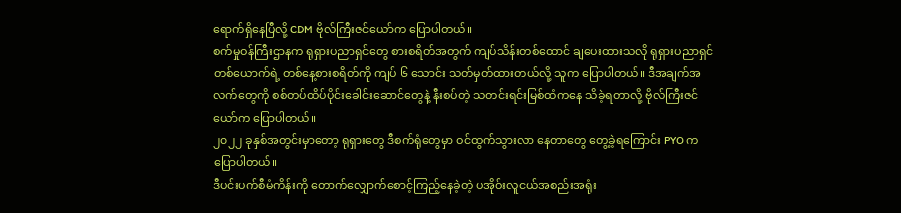ရောက်ရှိနေပြီလို့ CDM ဗိုလ်ကြီးဇင်ယော်က ပြောပါတယ်။
စက်မှုဝန်ကြီးဌာနက ရုရှားပညာရှင်တွေ စားစရိတ်အတွက် ကျပ်သိန်းတစ်ထောင် ချပေးထားသလို ရုရှားပညာရှင်တစ်ယောက်ရဲ့ တစ်နေ့စားစရိတ်ကို ကျပ် ၆ သောင်း သတ်မှတ်ထားတယ်လို့ သူက ပြောပါတယ်။ ဒီအချက်အလက်တွေကို စစ်တပ်ထိပ်ပိုင်းခေါင်းဆောင်တွေနဲ့ နီးစပ်တဲ့ သတင်းရင်းမြစ်ထံကနေ သိခဲ့ရတာလို့ ဗိုလ်ကြီးဇင်ယော်က ပြောပါတယ်။
၂၀၂၂ ခုနှစ်အတွင်းမှာတော့ ရုရှားတွေ ဒီစက်ရုံတွေမှာ ဝင်ထွက်သွားလာ နေတာတွေ တွေ့ခဲ့ရကြောင်း PYO က ပြောပါတယ်။
ဒီပင်းပက်စီမံကိန်းကို တောက်လျှောက်စောင့်ကြည့်နေခဲ့တဲ့ ပအိုဝ်းလူငယ်အစည်းအရုံး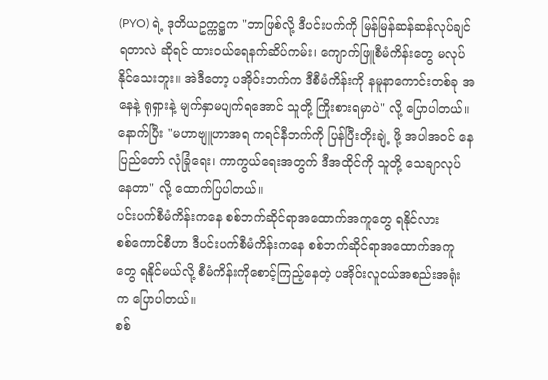(PYO) ရဲ့ ဒုတိယဥက္ကဋ္ဌက "ဘာဖြစ်လို့ ဒီပင်းပက်ကို မြန်မြန်ဆန်ဆန်လုပ်ချင်ရတာလဲ ဆိုရင် ထားဝယ်ရေနက်ဆိပ်ကမ်း၊ ကျောက်ဖြူစီမံကိန်းတွေ မလုပ်နိုင်သေးဘူး။ အဲဒီတော့ ပအိုဝ်းဘက်က ဒီစီမံကိန်းကို နမူနာကောင်းတစ်ခု အနေနဲ့ ရုရှားနဲ့ မျက်နှာမပျက်ရအောင် သူတို့ ကြိုးစားရမှာပဲ" လို့ ပြောပါတယ်။
နောက်ပြီး "မဟာဗျူဟာအရ ကရင်နီဘက်ကို ပြန်ပြီးတိုးချဲ့ ဖို့ အပါအဝင် နေပြည်တော် လုံခြုံရေး၊ ကာကွယ်ရေးအတွက် ဒီအထိုင်ကို သူတို့ သေချာလုပ်နေတာ" လို့ ထောက်ပြပါတယ်။
ပင်းပက်စီမံကိန်းကနေ စစ်ဘက်ဆိုင်ရာအထောက်အကူတွေ ရနိုင်လား
စစ်ကောင်စီဟာ ဒီပင်းပက်စီမံကိန်းကနေ စစ်ဘက်ဆိုင်ရာအထောက်အကူတွေ ရနိုင်မယ်လို့ စီမံကိန်းကိုစောင့်ကြည့်နေတဲ့ ပအိုဝ်းလူငယ်အစည်းအရုံးက ပြောပါတယ်။
စစ်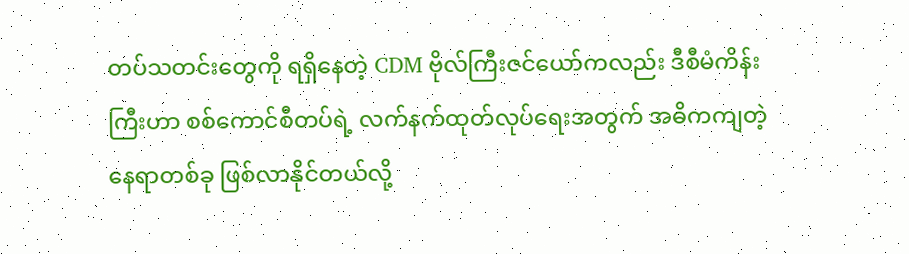တပ်သတင်းတွေကို ရရှိနေတဲ့ CDM ဗိုလ်ကြီးဇင်ယော်ကလည်း ဒီစီမံကိန်းကြီးဟာ စစ်ကောင်စီတပ်ရဲ့ လက်နက်ထုတ်လုပ်ရေးအတွက် အဓိကကျတဲ့ နေရာတစ်ခု ဖြစ်လာနိုင်တယ်လို့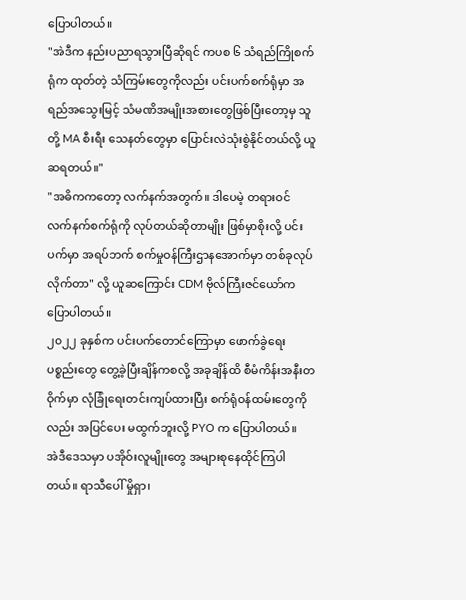ပြောပါတယ်။
"အဲဒီက နည်းပညာရသွားပြီဆိုရင် ကပစ ၆ သံရည်ကြိုစက်ရုံက ထုတ်တဲ့ သံကြမ်းတွေကိုလည်း ပင်းပက်စက်ရုံမှာ အရည်အသွေးမြင့် သံမဏိအမျိုးအစားတွေဖြစ်ပြီးတော့မှ သူတို့ MA စီးရီး သေနတ်တွေမှာ ပြောင်းလဲသုံးစွဲနိုင်တယ်လို့ ယူဆရတယ်။"
"အဓိကကတော့ လက်နက်အတွက်။ ဒါပေမဲ့ တရားဝင် လက်နက်စက်ရုံကို လုပ်တယ်ဆိုတာမျိုး ဖြစ်မှာစိုးလို့ ပင်းပက်မှာ အရပ်ဘက် စက်မှုဝန်ကြီးဌာနအောက်မှာ တစ်ခုလုပ်လိုက်တာ" လို့ ယူဆကြောင်း CDM ဗိုလ်ကြီးဇင်ယော်က ပြောပါတယ်။
၂၀၂၂ ခုနှစ်က ပင်းပက်တောင်ကြောမှာ ဖောက်ခွဲရေးပစ္စည်းတွေ တွေ့ခဲ့ပြီးချိန်ကစလို့ အခုချိန်ထိ စီမံကိန်းအနီးတဝိုက်မှာ လုံခြုံရေးတင်းကျပ်ထားပြီး စက်ရုံဝန်ထမ်းတွေကိုလည်း အပြင်ပေး မထွက်ဘူးလို့ PYO က ပြောပါတယ်။
အဲဒီဒေသမှာ ပအိုဝ်းလူမျိုးတွေ အများစုနေထိုင်ကြပါတယ်။ ရာသီပေါ် မှိုရှာ၊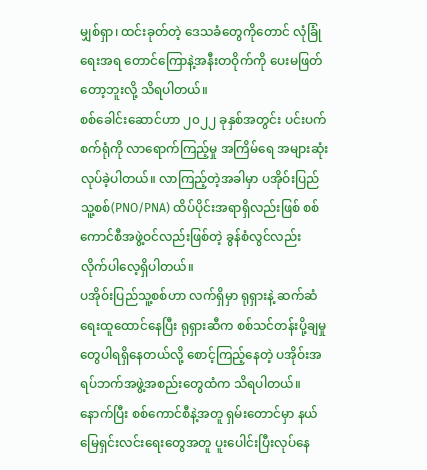မျှစ်ရှာ၊ ထင်းခုတ်တဲ့ ဒေသခံတွေကိုတောင် လုံခြုံရေးအရ တောင်ကြောနဲ့အနီးတဝိုက်ကို ပေးမဖြတ်တော့ဘူးလို့ သိရပါတယ်။
စစ်ခေါင်းဆောင်ဟာ ၂၀၂၂ ခုနှစ်အတွင်း ပင်းပက်စက်ရုံကို လာရောက်ကြည့်မှု အကြိမ်ရေ အများဆုံး လုပ်ခဲ့ပါတယ်။ လာကြည့်တဲ့အခါမှာ ပအိုဝ်းပြည်သူ့စစ်(PNO/PNA) ထိပ်ပိုင်းအရာရှိလည်းဖြစ် စစ်ကောင်စီအဖွဲ့ဝင်လည်းဖြစ်တဲ့ ခွန်စံလွင်လည်း လိုက်ပါလေ့ရှိပါတယ်။
ပအိုဝ်းပြည်သူ့စစ်ဟာ လက်ရှိမှာ ရုရှားနဲ့ ဆက်ဆံရေးထူထောင်နေပြီး ရုရှားဆီက စစ်သင်တန်းပို့ချမှုတွေပါရရှိနေတယ်လို့ စောင့်ကြည့်နေတဲ့ ပအိုဝ်းအရပ်ဘက်အဖွဲ့အစည်းတွေထံက သိရပါတယ်။ နောက်ပြီး စစ်ကောင်စီနဲ့အတူ ရှမ်းတောင်မှာ နယ်မြေရှင်းလင်းရေးတွေအတူ ပူးပေါင်းပြီးလုပ်နေ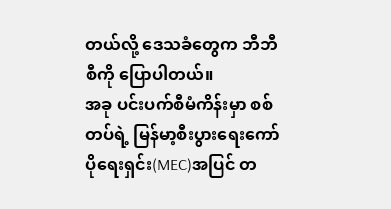တယ်လို့ ဒေသခံတွေက ဘီဘီစီကို ပြောပါတယ်။
အခု ပင်းပက်စီမံကိန်းမှာ စစ်တပ်ရဲ့ မြန်မာ့စီးပွားရေးကော်ပိုရေးရှင်း(MEC)အပြင် တ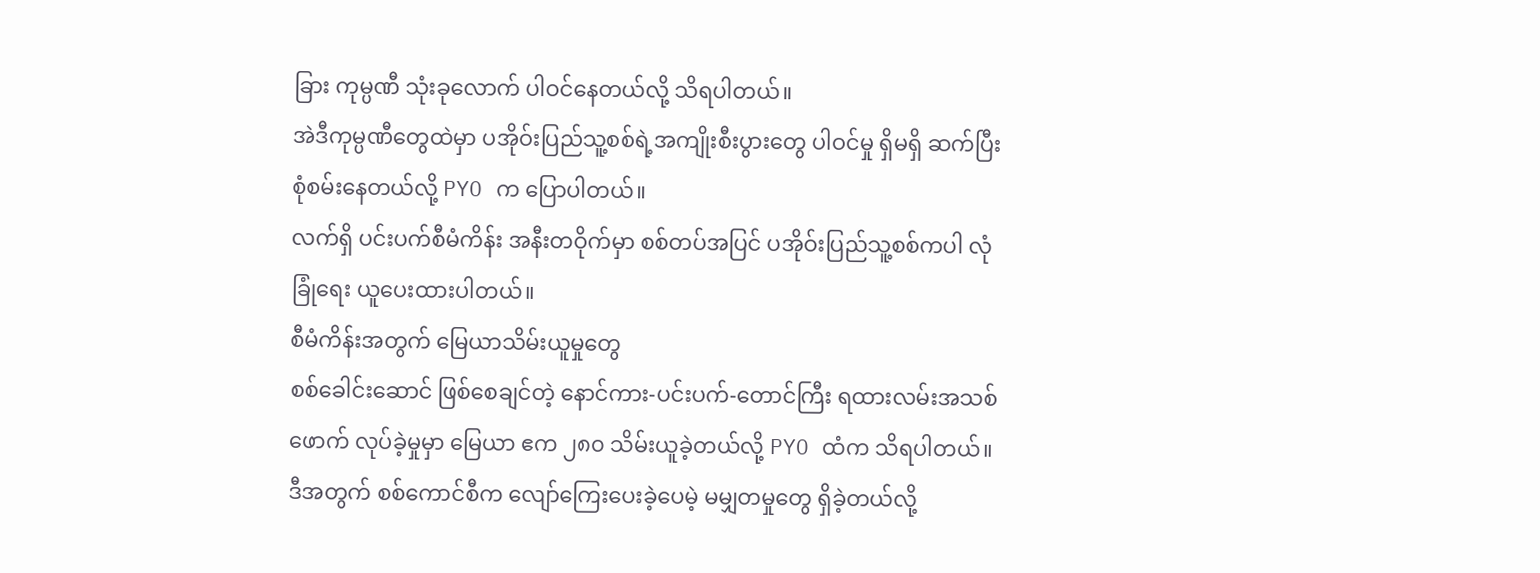ခြား ကုမ္ပဏီ သုံးခုလောက် ပါဝင်နေတယ်လို့ သိရပါတယ်။
အဲဒီကုမ္ပဏီတွေထဲမှာ ပအိုဝ်းပြည်သူ့စစ်ရဲ့အကျိုးစီးပွားတွေ ပါဝင်မှု ရှိမရှိ ဆက်ပြီးစုံစမ်းနေတယ်လို့ PYO က ပြောပါတယ်။
လက်ရှိ ပင်းပက်စီမံကိန်း အနီးတဝိုက်မှာ စစ်တပ်အပြင် ပအိုဝ်းပြည်သူ့စစ်ကပါ လုံခြုံရေး ယူပေးထားပါတယ်။
စီမံကိန်းအတွက် မြေယာသိမ်းယူမှုတွေ
စစ်ခေါင်းဆောင် ဖြစ်စေချင်တဲ့ နောင်ကား-ပင်းပက်-တောင်ကြီး ရထားလမ်းအသစ်ဖောက် လုပ်ခဲ့မှုမှာ မြေယာ ဧက ၂၈၀ သိမ်းယူခဲ့တယ်လို့ PYO ထံက သိရပါတယ်။
ဒီအတွက် စစ်ကောင်စီက လျော်ကြေးပေးခဲ့ပေမဲ့ မမျှတမှုတွေ ရှိခဲ့တယ်လို့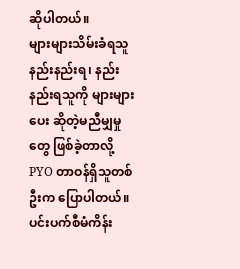ဆိုပါတယ်။
များများသိမ်းခံရသူ နည်းနည်းရ၊ နည်းနည်းရသူကို များများပေး ဆိုတဲ့မညီမျှမှုတွေ ဖြစ်ခဲ့တာလို့ PYO တာဝန်ရှိသူတစ်ဦးက ပြောပါတယ်။
ပင်းပက်စီမံကိန်း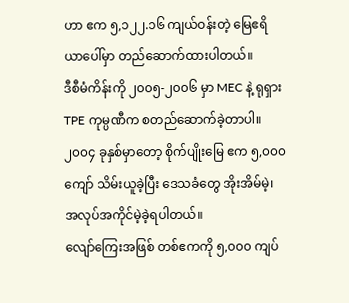ဟာ ဧက ၅,၁၂၂.၁၆ ကျယ်ဝန်းတဲ့ မြေဧရိယာပေါ်မှာ တည်ဆောက်ထားပါတယ်။
ဒီစီမံကိန်းကို ၂၀၀၅-၂၀၀၆ မှာ MEC နဲ့ ရုရှား TPE ကုမ္ပဏီက စတည်ဆောက်ခဲ့တာပါ။
၂၀၀၄ ခုနှစ်မှာတော့ စိုက်ပျိုးမြေ ဧက ၅,၀၀၀ ကျော် သိမ်းယူခဲ့ပြီး ဒေသခံတွေ အိုးအိမ်မဲ့၊ အလုပ်အကိုင်မဲ့ခဲ့ရပါတယ်။
လျော်ကြေးအဖြစ် တစ်ဧကကို ၅,၀၀၀ ကျပ်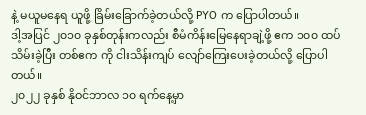နဲ့ မယူမနေရ ယူဖို့ ခြိမ်းခြောက်ခဲ့တယ်လို့ PYO က ပြောပါတယ်။
ဒါ့အပြင် ၂၀၁၀ ခုနှစ်တုန်းကလည်း စီမံကိန်းမြေနေရာချဲ့ဖို့ ဧက ၁၀၀ ထပ်သိမ်းခဲ့ပြီး တစ်ဧက ကို ငါးသိန်းကျပ် လျော်ကြေးပေးခဲ့တယ်လို့ ပြောပါတယ်။
၂၀၂၂ ခုနှစ် နိုဝင်ဘာလ ၁၀ ရက်နေ့မှာ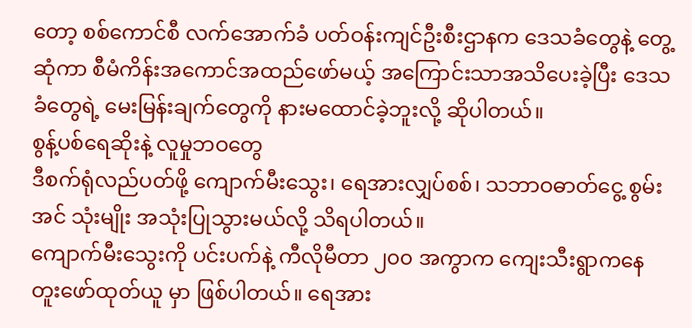တော့ စစ်ကောင်စီ လက်အောက်ခံ ပတ်ဝန်းကျင်ဦးစီးဌာနက ဒေသခံတွေနဲ့ တွေ့ဆုံကာ စီမံကိန်းအကောင်အထည်ဖော်မယ့် အကြောင်းသာအသိပေးခဲ့ပြီး ဒေသခံတွေရဲ့ မေးမြန်းချက်တွေကို နားမထောင်ခဲ့ဘူးလို့ ဆိုပါတယ်။
စွန့်ပစ်ရေဆိုးနဲ့ လူမှုဘဝတွေ
ဒီစက်ရုံလည်ပတ်ဖို့ ကျောက်မီးသွေး၊ ရေအားလျှပ်စစ်၊ သဘာဝဓာတ်ငွေ့ စွမ်းအင် သုံးမျိုး အသုံးပြုသွားမယ်လို့ သိရပါတယ်။
ကျောက်မီးသွေးကို ပင်းပက်နဲ့ ကီလိုမီတာ ၂၀၀ အကွာက ကျေးသီးရွာကနေ တူးဖော်ထုတ်ယူ မှာ ဖြစ်ပါတယ်။ ရေအား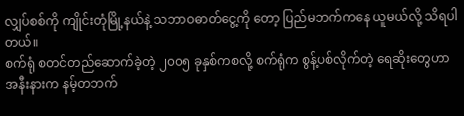လျှပ်စစ်ကို ကျိုင်းတုံမြို့နယ်နဲ့ သဘာဝဓာတ်ငွေ့ကို တော့ ပြည်မဘက်ကနေ ယူမယ်လို့ သိရပါတယ်။
စက်ရုံ စတင်တည်ဆောက်ခဲ့တဲ့ ၂၀၀၅ ခုနှစ်ကစလို့ စက်ရုံက စွန့်ပစ်လိုက်တဲ့ ရေဆိုးတွေဟာ အနီးနားက နမ့်တဘက်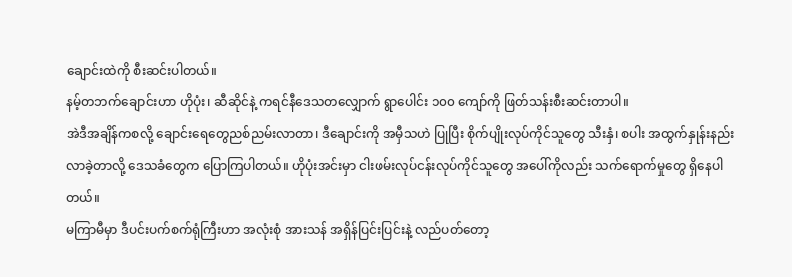ချောင်းထဲကို စီးဆင်းပါတယ်။
နမ့်တဘက်ချောင်းဟာ ဟိုပုံး၊ ဆီဆိုင်နဲ့ ကရင်နီဒေသတလျှောက် ရွာပေါင်း ၁၀၀ ကျော်ကို ဖြတ်သန်းစီးဆင်းတာပါ။
အဲဒီအချိန်ကစလို့ ချောင်းရေတွေညစ်ညမ်းလာတာ၊ ဒီချောင်းကို အမှီသဟဲ ပြုပြီး စိုက်ပျိုးလုပ်ကိုင်သူတွေ သီးနှံ၊ စပါး အထွက်နှုန်းနည်းလာခဲ့တာလို့ ဒေသခံတွေက ပြောကြပါတယ်။ ဟိုပုံးအင်းမှာ ငါးဖမ်းလုပ်ငန်းလုပ်ကိုင်သူတွေ အပေါ်ကိုလည်း သက်ရောက်မှုတွေ ရှိနေပါတယ်။
မကြာမီမှာ ဒီပင်းပက်စက်ရုံကြီးဟာ အလုံးစုံ အားသန် အရှိန်ပြင်းပြင်းနဲ့ လည်ပတ်တော့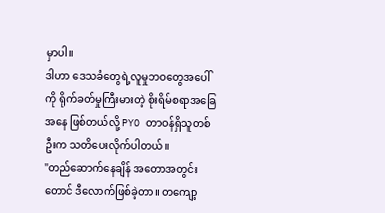မှာပါ။
ဒါဟာ ဒေသခံတွေရဲ့လူမှုဘဝတွေအပေါ်ကို ရိုက်ခတ်မှုကြီးမားတဲ့ စိုးရိမ်စရာအခြေအနေ ဖြစ်တယ်လို့ PYO တာဝန်ရှိသူတစ်ဦးက သတိပေးလိုက်ပါတယ်။
"တည်ဆောက်နေချိန် အတောအတွင်းတောင် ဒီလောက်ဖြစ်ခဲ့တာ။ တကျော့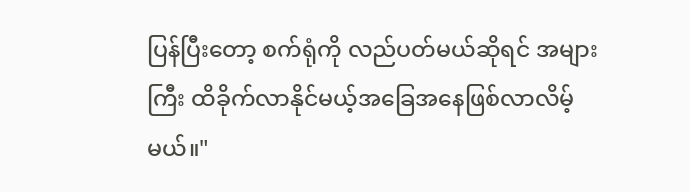ပြန်ပြီးတော့ စက်ရုံကို လည်ပတ်မယ်ဆိုရင် အများကြီး ထိခိုက်လာနိုင်မယ့်အခြေအနေဖြစ်လာလိမ့်မယ်။"